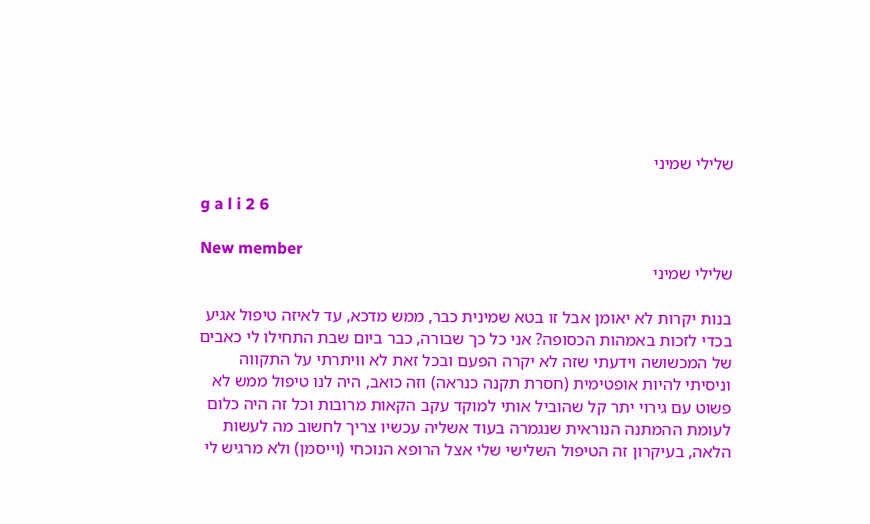שלילי שמיני

g a l i 2 6

New member
שלילי שמיני

בנות יקרות לא יאומן אבל זו בטא שמינית כבר, ממש מדכא, עד לאיזה טיפול אגיע בכדי לזכות באמהות הכסופה? אני כל כך שבורה, כבר ביום שבת התחילו לי כאבים של המכשושה וידעתי שזה לא יקרה הפעם ובכל זאת לא וויתרתי על התקווה וניסיתי להיות אופטימית (חסרת תקנה כנראה) וזה כואב, היה לנו טיפול ממש לא פשוט עם גירוי יתר קל שהוביל אותי למוקד עקב הקאות מרובות וכל זה היה כלום לעומת ההמתנה הנוראית שנגמרה בעוד אשליה עכשיו צריך לחשוב מה לעשות הלאה, בעיקרון זה הטיפול השלישי שלי אצל הרופא הנוכחי (וייסמן) ולא מרגיש לי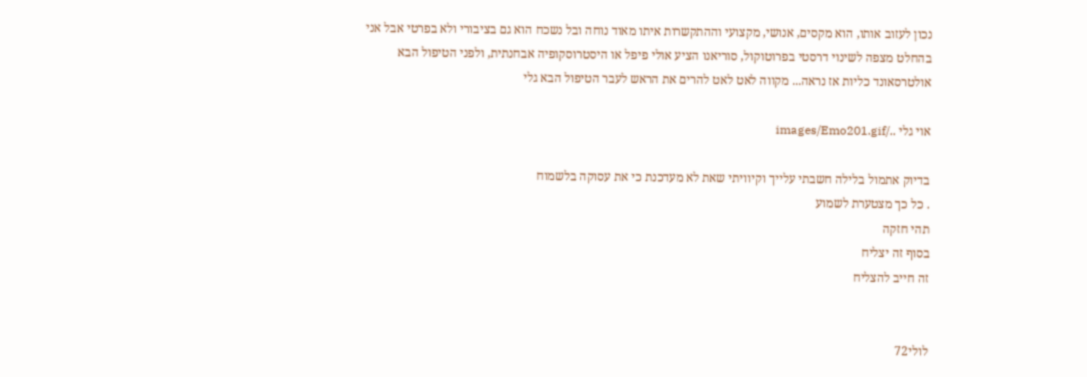נכון לעזוב אותו, הוא מקסים, אנושי, מקצועי וההתקשרות איתו מאוד נוחה ובל נשכח הוא גם בציבורי ולא בפרטי אבל אני בהחלט מצפה לשינוי דרסטי בפרוטוקול, סוריאנו הציע אולי פיפל או היסטרוסקופיה אבחנתית, ולפני הטיפול הבא אולטרסאונד כליות אז נראה... מקווה לאט לאט להרים את הראש לעבר הטיפול הבא גלי

אוי גלי ../images/Emo201.gif

בדיוק אתמול בלילה חשבתי עלייך וקיוויתי שאת לא מעדכנת כי את עסוקה בלשמוח
. כל כך מצטערת לשמוע
תהי חזקה
בסוף זה יצליח
זה חייב להצליח


לולי72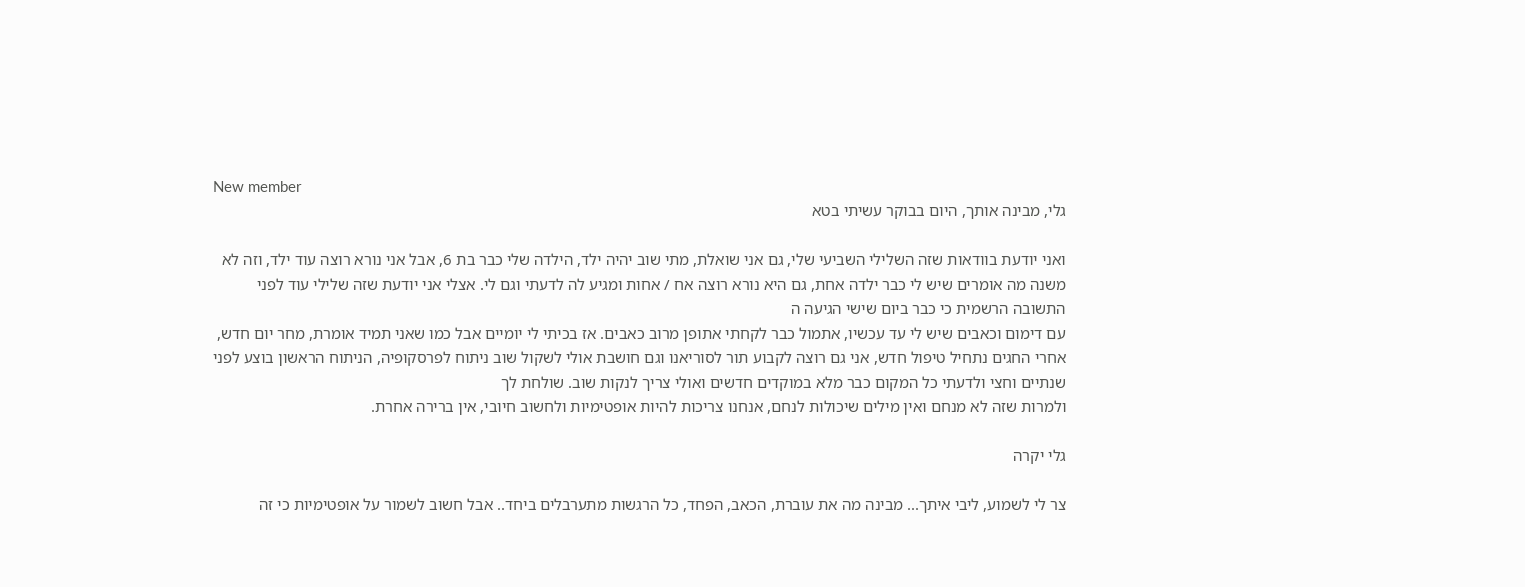New member
גלי, מבינה אותך, היום בבוקר עשיתי בטא

ואני יודעת בוודאות שזה השלילי השביעי שלי, גם אני שואלת, מתי שוב יהיה ילד, הילדה שלי כבר בת 6, אבל אני נורא רוצה עוד ילד, וזה לא משנה מה אומרים שיש לי כבר ילדה אחת, גם היא נורא רוצה אח / אחות ומגיע לה לדעתי וגם לי. אצלי אני יודעת שזה שלילי עוד לפני התשובה הרשמית כי כבר ביום שישי הגיעה ה
עם דימום וכאבים שיש לי עד עכשיו, אתמול כבר לקחתי אתופן מרוב כאבים. אז בכיתי לי יומיים אבל כמו שאני תמיד אומרת, מחר יום חדש, אחרי החגים נתחיל טיפול חדש, אני גם רוצה לקבוע תור לסוריאנו וגם חושבת אולי לשקול שוב ניתוח לפרסקופיה, הניתוח הראשון בוצע לפני שנתיים וחצי ולדעתי כל המקום כבר מלא במוקדים חדשים ואולי צריך לנקות שוב. שולחת לך
ולמרות שזה לא מנחם ואין מילים שיכולות לנחם, אנחנו צריכות להיות אופטימיות ולחשוב חיובי, אין ברירה אחרת.

גלי יקרה

צר לי לשמוע, ליבי איתך... מבינה מה את עוברת, הכאב, הפחד, כל הרגשות מתערבלים ביחד.. אבל חשוב לשמור על אופטימיות כי זה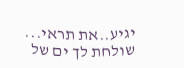יגיע..את תראי... שולחת לך ים של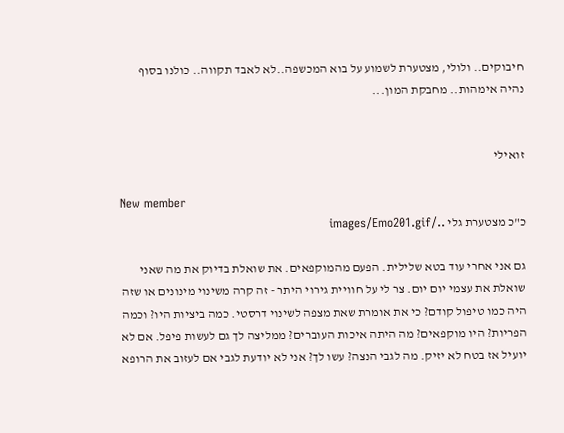חיבוקים.. ולולי, מצטערת לשמוע על בוא המכשפה..לא לאבד תקווה.. כולנו בסוף נהיה אימהות.. מחבקת המון...


זואילי

New member
כ"כ מצטערת גלי ../images/Emo201.gif

גם אני אחרי עוד בטא שלילית. הפעם מהמוקפאים. את שואלת בדיוק את מה שאני שואלת את עצמי יום יום. צר לי על חוויית גירוי היתר - זה קרה משינוי מינונים או שזה היה כמו טיפול קודם? כי את אומרת שאת מצפה לשינוי דרסטי. כמה ביציות היו? וכמה הפריות? היו מוקפאים? מה היתה איכות העוברים? ממליצה לך גם לעשות פיפל. אם לא יועיל אז בטח לא יזיק. מה לגבי הנצה? עשו לך? אני לא יודעת לגבי אם לעזוב את הרופא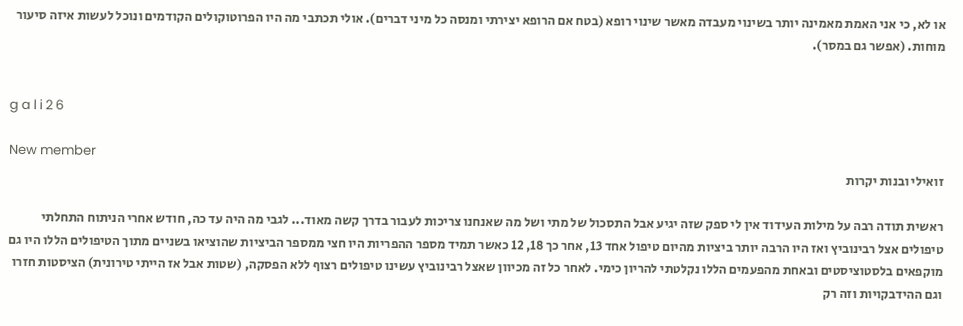או לא, כי אני האמת מאמינה יותר בשינוי מעבדה מאשר שינוי רופא (בטח אם הרופא יצירתי ומנסה כל מיני דברים). אולי תכתבי מה היו הפרוטוקולים הקודמים ונוכל לעשות איזה סיעור מוחות. (אפשר גם במסר).


g a l i 2 6

New member
זואילי ובנות יקרות

ראשית תודה רבה על מילות העידוד אין לי ספק שזה יגיע אבל התסכול של מתי ושל מה שאנחנו צריכות לעבור בדרך קשה מאוד... לגבי מה היה עד כה, חודש אחרי הניתוח התחלתי טיפולים אצל רבינוביץ ואז היו הרבה יותר ביציות מהיום טיפול אחד 13, אחר כך 18, 12 כאשר תמיד מספר ההפריות היו חצי ממספר הביציות שהוציאו בשניים מתוך הטיפולים הללו היו גם מוקפאים בלסטוציסטים ובאחת מהפעמים הללו נקלטתי להריון כימי. לאחר כל זה מכיוון שאצל רבינוביץ עשינו טיפולים רצוף ללא הפסקה, (שטות אבל אז הייתי טירונית) הציסטות חזרו וגם ההידבקויות וזה רק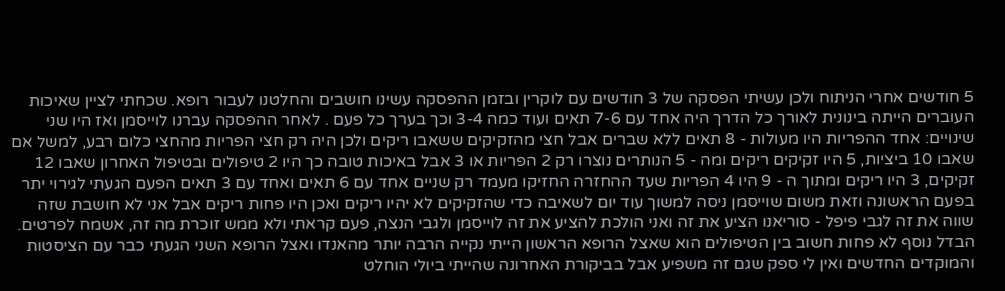5 חודשים אחרי הניתוח ולכן עשיתי הפסקה של 3 חודשים עם לוקרין ובזמן ההפסקה עשינו חושבים והחלטנו לעבור רופא. שכחתי לציין שאיכות העוברים הייתה בינונית לאורך כל הדרך היה אחד עם 7-6 תאים ועוד כמה 3-4 וכך בערך כל פעם . לאחר ההפסקה עברנו לוייסמן ואז היו שני שינויים: אחד ההפריות היו מעולות - 8 תאים ללא שברים אבל חצי מהזקיקים ששאבו ריקים ולכן היה רק חצי הפריות מהחצי כלום רבע, למשל אם שאבו 10 ביציות, 5 היו זקיקים ריקים ומה - 5 הנותרים נוצרו רק 2 הפריות או 3 אבל באיכות טובה כך היו 2 טיפולים ובטיפול האחרון שאבו 12 זקיקים, 3 היו ריקים ומתוך ה - 9 היו 4 הפריות שעד ההחזרה החזיקו מעמד רק שניים אחד עם 6 תאים ואחד עם 3 תאים הפעם הגעתי לגירוי יתר בפעם הראשונה וזאת משום שוייסמן ניסה למשוך עוד יום לשאיבה כדי שהזקיקים לא יהיו ריקים ואכן היו פחות ריקים אבל אני לא חושבת שזה שווה את זה לגבי פיפל - סוריאנו הציע את זה ואני הולכת להציע את זה לוייסמן ולגבי הנצה, פעם קראתי ולא ממש זוכרת מה זה, אשמח לפרטים. הבדל נוסף לא פחות חשוב בין הטיפולים הוא שאצל הרופא הראשון הייתי נקייה הרבה יותר מהאנדו ואצל הרופא השני הגעתי כבר עם הציסטות והמוקדים החדשים ואין לי ספק שגם זה משפיע אבל בביקורת האחרונה שהייתי ביולי הוחלט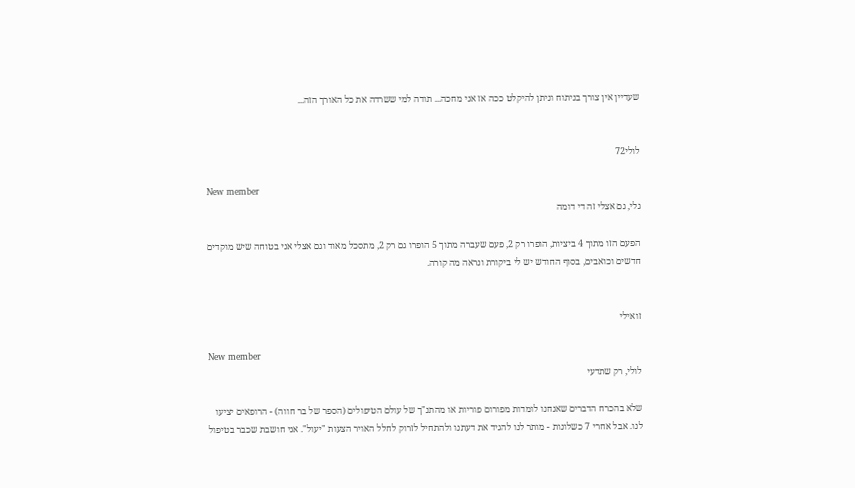שעדיין אין צורך בניתוח וניתן להיקלט ככה אז אני מחכה... תודה למי ששרדה את כל האורך הזה...


לולי72

New member
גלי, גם אצלי זה די דומה

הפעם הזו מתוך 4 ביציות, הופרו רק 2, פעם שעברה מתוך 5 הופרו גם רק 2, מתסכל מאוד וגם אצלי אני בטוחה שיש מוקדים חדשים וכואבים, בסוף החודש יש לי ביקורת ונראה מה קורה.


זואילי

New member
לולי, רק שתדעי

שלא בהכרח הדברים שאנחנו לומדות מפורום פוריות או מהתנ"ך של עולם הטיפולים (הספר של בר חווה) - הרופאים יציעו לנו. אבל אחרי 7 כשלונות - מותר לנו להגיד את דעתנו ולהתחיל לזרוק לחלל האויר הצעות "יעול". אני חושבת שכבר בטיפול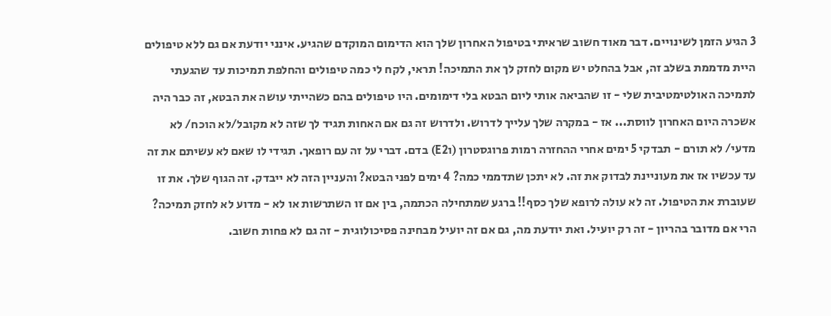3 הגיע הזמן לשינויים. דבר מאוד חשוב שראיתי בטיפול האחרון שלך הוא הדימום המוקדם שהגיע. אינני יודעת אם גם ללא טיפולים היית מדממת בשלב זה, אבל בהחלט יש מקום לחזק לך את התמיכה! תראי, לקח לי כמה טיפולים והחלפת תמיכות עד שהגעתי לתמיכה האולטימטיבית שלי - זו שהביאה אותי ליום הבטא בלי דימומים. היו טיפולים בהם כשהייתי עושה את הבטא, זה כבר היה אשכרה היום האחרון לווסת... אז - במקרה שלך עלייך לדרוש. ולדרוש זה גם אם האחות תגיד לך שזה לא מקובל/לא הוכח/ לא מדעי/ לא תורם - תבדקי 5 ימים אחרי ההחזרה רמות פרוגסטרון (וE2) בדם. דברי על זה עם רופאך. תגידי לו שאם לא עשיתם את זה עד עכשיו אז את מעוניינת לבדוק את זה. לא יתכן שתדממי כמה? 4 ימים לפני הבטא? והעניין הזה לא ייבדק. זה הגוף שלך. את זו שעוברת את הטיפול. זה לא עולה לרופא שלך כסף!! ברגע שמתחילה הכתמה, בין אם זו השתרשות או לא - מדוע לא לחזק תמיכה? הרי אם מדובר בהריון - זה רק יועיל. ואת יודעת מה, גם אם זה יועיל מבחינה פסיכולוגית - זה גם לא פחות חשוב.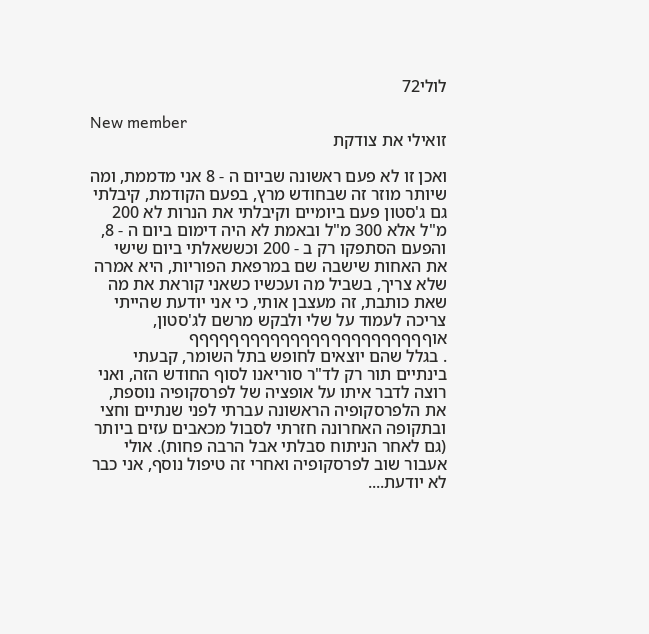לולי72

New member
זואילי את צודקת

ואכן זו לא פעם ראשונה שביום ה - 8 אני מדממת, ומה שיותר מוזר זה שבחודש מרץ, בפעם הקודמת, קיבלתי גם ג'סטון פעם ביומיים וקיבלתי את הנרות לא 200 מ"ל אלא 300 מ"ל ובאמת לא היה דימום ביום ה - 8, והפעם הסתפקו רק ב - 200 וכששאלתי ביום שישי את האחות שישבה שם במרפאת הפוריות, היא אמרה שלא צריך, בשביל מה ועכשיו כשאני קוראת את מה שאת כותבת, זה מעצבן אותי, כי אני יודעת שהייתי צריכה לעמוד על שלי ולבקש מרשם לג'סטון, אוףףףףףףףףףףףףףףףףףףףףףףףף
. בגלל שהם יוצאים לחופש בתל השומר, קבעתי בינתיים תור רק לד"ר סוריאנו לסוף החודש הזה, ואני רוצה לדבר איתו על אופציה של לפרסקופיה נוספת, את הלפרסקופיה הראשונה עברתי לפני שנתיים וחצי ובתקופה האחרונה חזרתי לסבול מכאבים עזים ביותר (גם לאחר הניתוח סבלתי אבל הרבה פחות). אולי אעבור שוב לפרסקופיה ואחרי זה טיפול נוסף, אני כבר לא יודעת....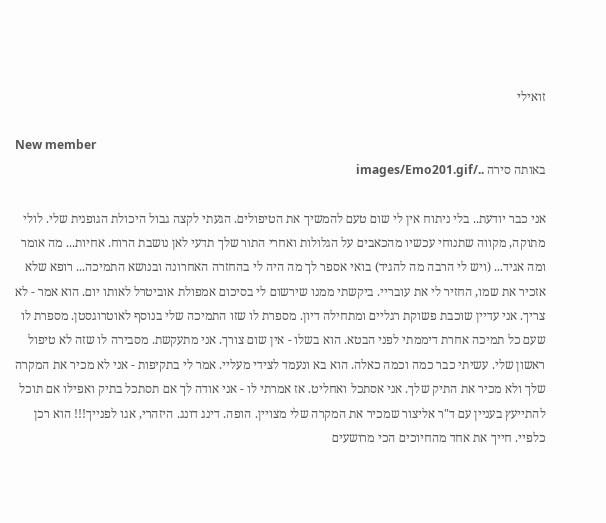זואילי

New member
באותה סירה ../images/Emo201.gif

אני כבר יודעת.. בלי ניתוח אין לי שום טעם להמשיך את הטיפולים. הגעתי לקצה גבול היכולת הגופנית שלי. לולי מתוקה, מקווה שתנוחי עכשיו מהכאבים על הגלולות ואחרי התור שלך תדעי לאן נושבת הרוח. אחיות... מה אומר ומה אגיד... (ויש לי הרבה מה להגיד) בואי אספר לך מה היה לי בהחזרה האחרונה ובנושא התמיכה... רופא שלא אזכיר את שמו, החזיר לי את עובריי. ביקשתי ממנו שירשום לי בסיכום אמפולת אוביטרל לאותו יום. הוא אמר - לא צריך. אני עדיין שוכבת פשוקת רגליים ומתחילה דיון. מספרת לו שזו התמיכה שלי בנוסף לאוטרוגסטן. מספרת לו שעם כל תמיכה אחרת דיממתי לפני הבטא. הוא בשלו - אין שום צורך. אני מתעקשת. מסבירה לו שזה לא טיפול ראשון שלי. עשיתי כבר כמה וכמה כאלה. הוא בא ונעמד לצידי מעליי. אמר לי בתקיפות - אני לא מכיר את המקרה שלך ולא מכיר את התיק שלך. אני אסתכל ואחליט. אז אמרתי לו - אני אודה לך אם תסתכל בתיק ואפילו אם תוכל להתייעץ בעניין עם ד"ר אליצור שמכיר את המקרה שלי מצויין. הופה. דינג דונג. היזהרי, אגו לפנייך!!! הוא רכן כלפיי. חייך את אחד מהחיוכים הכי מרושעים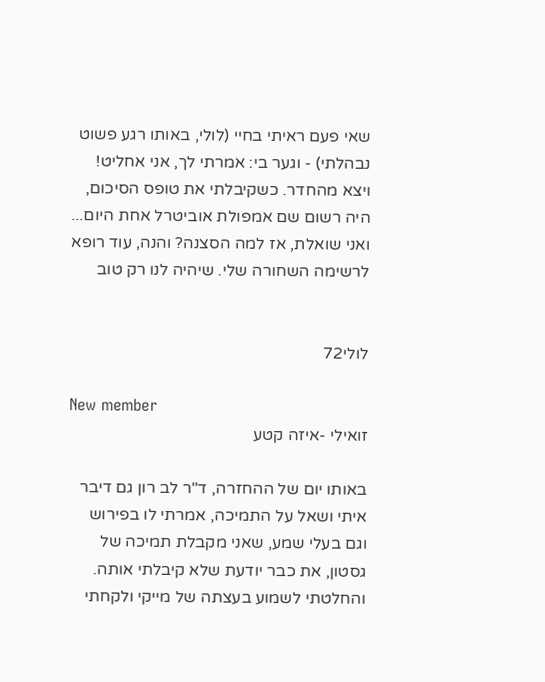שאי פעם ראיתי בחיי (לולי, באותו רגע פשוט נבהלתי) - וגער בי: אמרתי לך, אני אחליט! ויצא מהחדר. כשקיבלתי את טופס הסיכום, היה רשום שם אמפולת אוביטרל אחת היום... ואני שואלת, אז למה הסצנה? והנה, עוד רופא לרשימה השחורה שלי. שיהיה לנו רק טוב


לולי72

New member
זואילי -איזה קטע

באותו יום של ההחזרה, ד"ר לב רון גם דיבר איתי ושאל על התמיכה, אמרתי לו בפירוש וגם בעלי שמע, שאני מקבלת תמיכה של גסטון, את כבר יודעת שלא קיבלתי אותה. והחלטתי לשמוע בעצתה של מייקי ולקחתי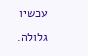עכשיו גלולה.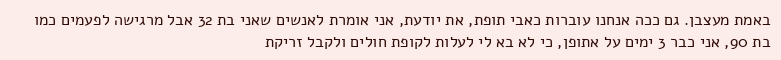באמת מעצבן. גם ככה אנחנו עוברות כאבי תופת, את יודעת, אני אומרת לאנשים שאני בת 32 אבל מרגישה לפעמים כמו בת 90, אני כבר 3 ימים על אתופן, כי לא בא לי לעלות לקופת חולים ולקבל זריקת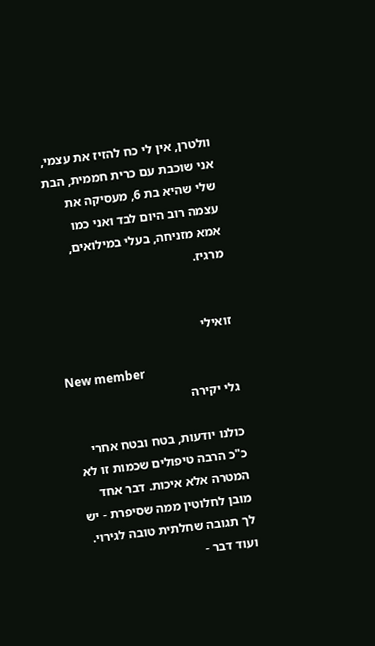וולטרן, אין לי כח להזיז את עצמי, אני שוכבת עם כרית חממית, הבת שלי שהיא בת 6, מעסיקה את עצמה רוב היום לבד ואני כמו אמא מזניחה, בעלי במילואים, מרגיז.


זואילי

New member
גלי יקירה

כולנו יודעות, בטח ובטח אחרי כ"כ הרבה טיפולים שכמות זו לא המטרה אלא איכות. דבר אחד מובן לחלוטין ממה שסיפרת - יש לך תגובה שחלתית טובה לגירוי. ועוד דבר -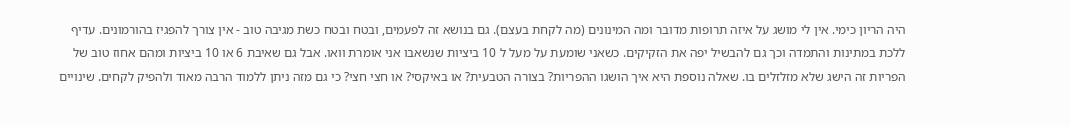היה הריון כימי. אין לי מושג על איזה תרופות מדובר ומה המינונים (מה לקחת בעצם). גם בנושא זה לפעמים, ובטח ובטח כשת מגיבה טוב - אין צורך להפגיז בהורמונים. עדיף ללכת במתינות והתמדה וכך גם להבשיל יפה את הזקיקים. כשאני שומעת על מעל ל 10 ביציות שנשאבו אני אומרת וואו. אבל גם שאיבת 6 או 10 ביציות ומהם אחוז טוב של הפריות זה הישג שלא מזלזלים בו. שאלה נוספת היא איך הושגו ההפריות? בצורה הטבעית? או באיקסי? או חצי חצי? כי גם מזה ניתן ללמוד הרבה מאוד ולהפיק לקחים. שינויים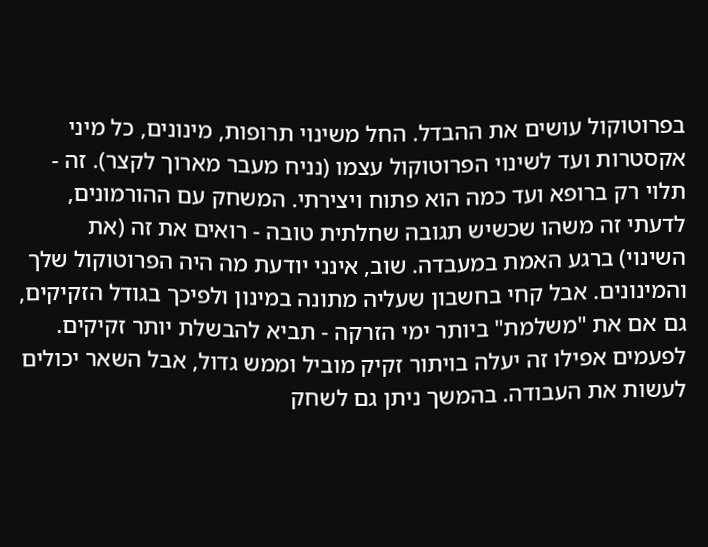בפרוטוקול עושים את ההבדל. החל משינוי תרופות, מינונים, כל מיני אקסטרות ועד לשינוי הפרוטוקול עצמו (נניח מעבר מארוך לקצר). זה - תלוי רק ברופא ועד כמה הוא פתוח ויצירתי. המשחק עם ההורמונים, לדעתי זה משהו שכשיש תגובה שחלתית טובה - רואים את זה (את השינוי) ברגע האמת במעבדה. שוב, אינני יודעת מה היה הפרוטוקול שלך והמינונים. אבל קחי בחשבון שעליה מתונה במינון ולפיכך בגודל הזקיקים, גם אם את "משלמת" ביותר ימי הזרקה - תביא להבשלת יותר זקיקים. לפעמים אפילו זה יעלה בויתור זקיק מוביל וממש גדול, אבל השאר יכולים לעשות את העבודה. בהמשך ניתן גם לשחק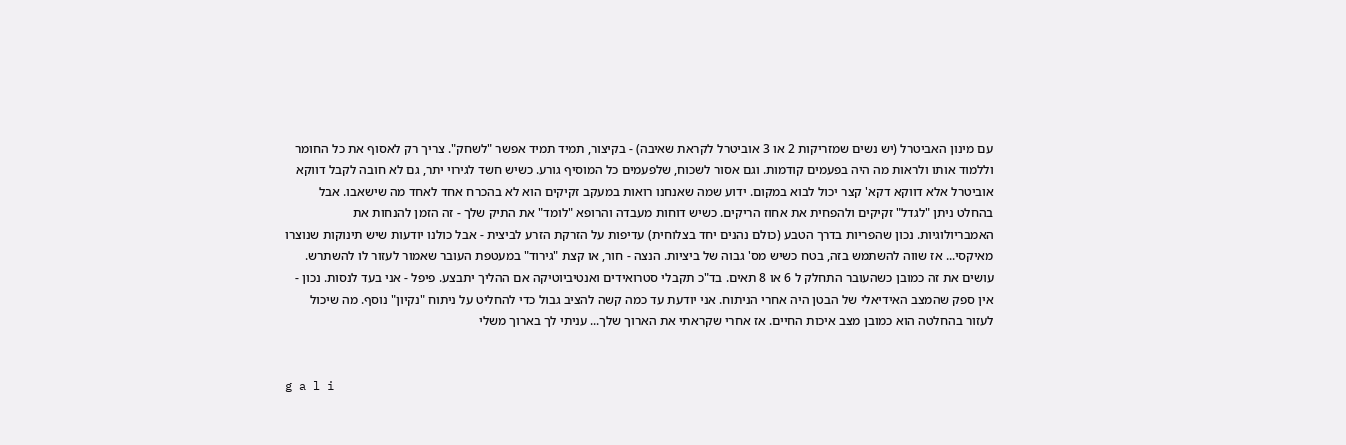עם מינון האביטרל (יש נשים שמזריקות 2 או 3 אוביטרל לקראת שאיבה) - בקיצור, תמיד תמיד אפשר "לשחק". צריך רק לאסוף את כל החומר וללמוד אותו ולראות מה היה בפעמים קודמות. וגם אסור לשכוח, שלפעמים כל המוסיף גורע. כשיש חשד לגירוי יתר, גם לא חובה לקבל דווקא אוביטרל אלא דווקא דקא' קצר יכול לבוא במקום. ידוע שמה שאנחנו רואות במעקב זקיקים הוא לא בהכרח אחד לאחד מה שישאבו. אבל בהחלט ניתן "לגדל" זקיקים ולהפחית את אחוז הריקים. כשיש דוחות מעבדה והרופא "לומד" את התיק שלך - זה הזמן להנחות את האמבריולוגיות. נכון שהפריות בדרך הטבע (כולם נהנים יחד בצלוחית) עדיפות על הזרקת הזרע לביצית - אבל כולנו יודעות שיש תינוקות שנוצרו מאיקסי... אז שווה להשתמש בזה, בטח כשיש מס' גבוה של ביציות. הנצה - חור, או קצת "גירוד" במעטפת העובר שאמור לעזור לו להשתרש. עושים את זה כמובן כשהעובר התחלק ל 6 או 8 תאים. בד"כ תקבלי סטרואידים ואנטיביוטיקה אם ההליך יתבצע. פיפל - אני בעד לנסות. נכון - אין ספק שהמצב האידיאלי של הבטן היה אחרי הניתוח. אני יודעת עד כמה קשה להציב גבול כדי להחליט על ניתוח "נקיון" נוסף. מה שיכול לעזור בהחלטה הוא כמובן מצב איכות החיים. אז אחרי שקראתי את הארוך שלך... עניתי לך בארוך משלי


g a l i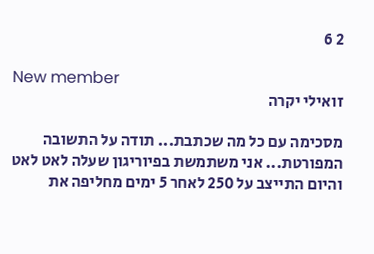2 6

New member
זואילי יקרה

מסכימה עם כל מה שכתבת... תודה על התשובה המפורטת... אני משתמשת בפיוריגון שעלה לאט לאט והיום התייצב על 250 לאחר 5 ימים מחליפה את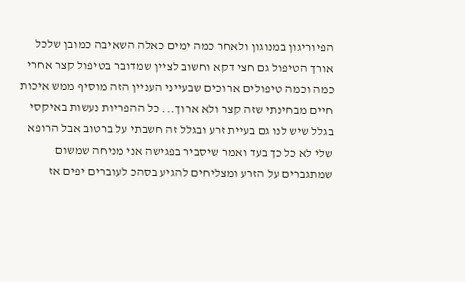הפיוריגון במנוגון ולאחר כמה ימים כאלה השאיבה כמובן שלכל אורך הטיפול גם חצי דקא וחשוב לציין שמדובר בטיפול קצר אחרי כמה וכמה טיפולים ארוכים שבעייני העניין הזה מוסיף ממש איכות חיים מבחינתי שזה קצר ולא ארוך... כל ההפריות נעשות באיקסי בגלל שיש לנו גם בעיית זרע ובגלל זה חשבתי על ברטוב אבל הרופא שלי לא כל כך בעד ואמר שיסביר בפגישה אני מניחה שמשום שמתגברים על הזרע ומצליחים להגיע בסהכ לעוברים יפים אז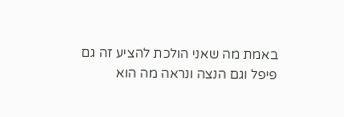באמת מה שאני הולכת להציע זה גם פיפל וגם הנצה ונראה מה הוא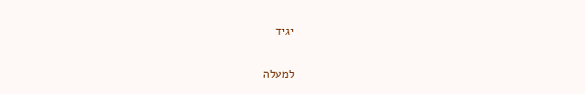יגיד

למעלה